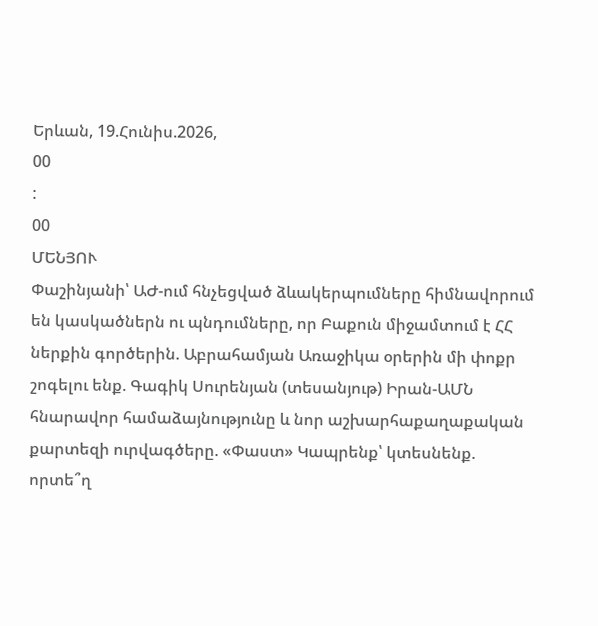Երևան, 19.Հունիս.2026,
00
:
00
ՄԵՆՅՈՒ
Փաշինյանի՝ ԱԺ-ում հնչեցված ձևակերպումները հիմնավորում են կասկածներն ու պնդումները, որ Բաքուն միջամտում է ՀՀ ներքին գործերին. Աբրահամյան Առաջիկա օրերին մի փոքր շոգելու ենք. Գագիկ Սուրենյան (տեսանյութ) Իրան-ԱՄՆ հնարավոր համաձայնությունը և նոր աշխարհաքաղաքական քարտեզի ուրվագծերը. «Փաստ» Կապրենք՝ կտեսնենք. որտե՞ղ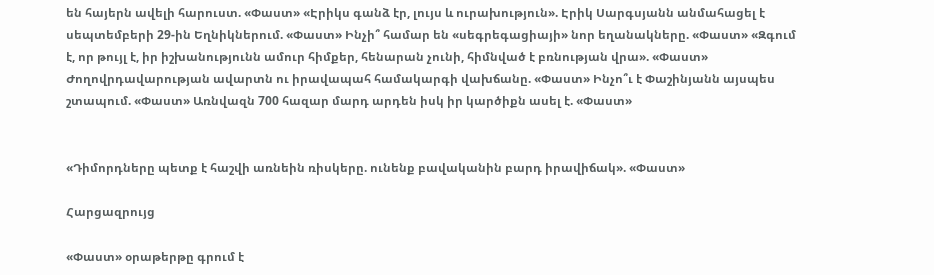են հայերն ավելի հարուստ. «Փաստ» «Էրիկս գանձ էր, լույս և ուրախություն». Էրիկ Սարգսյանն անմահացել է սեպտեմբերի 29-ին Եղնիկներում. «Փաստ» Ինչի՞ համար են «սեգրեգացիայի» նոր եղանակները. «Փաստ» «Զգում է, որ թույլ է, իր իշխանությունն ամուր հիմքեր, հենարան չունի, հիմնված է բռնության վրա». «Փաստ» Ժողովրդավարության ավարտն ու իրավապահ համակարգի վախճանը. «Փաստ» Ինչո՞ւ է Փաշինյանն այսպես շտապում. «Փաստ» Առնվազն 700 հազար մարդ արդեն իսկ իր կարծիքն ասել է. «Փաստ»


«Դիմորդները պետք է հաշվի առնեին ռիսկերը. ունենք բավականին բարդ իրավիճակ». «Փաստ»

Հարցազրույց

«Փաստ» օրաթերթը գրում է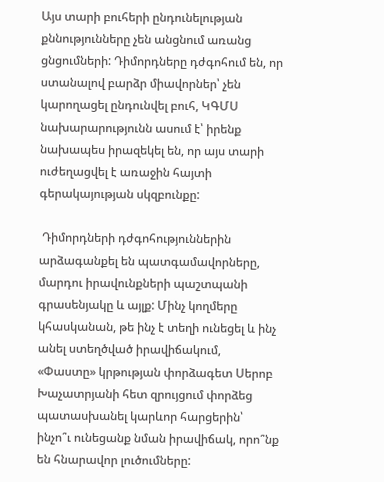Այս տարի բուհերի ընդունելության քննությունները չեն անցնում առանց ցնցումների: Դիմորդները դժգոհում են, որ ստանալով բարձր միավորներ՝ չեն կարողացել ընդունվել բուհ, ԿԳՄՍ նախարարությունն ասում է՝ իրենք նախապես իրազեկել են, որ այս տարի ուժեղացվել է առաջին հայտի գերակայության սկզբունքը:

 Դիմորդների դժգոհություններին արձագանքել են պատգամավորները, մարդու իրավունքների պաշտպանի գրասենյակը և այլք: Մինչ կողմերը կհասկանան, թե ինչ է տեղի ունեցել և ինչ անել ստեղծված իրավիճակում, «Փաստը» կրթության փորձագետ Սերոբ Խաչատրյանի հետ զրույցում փորձեց պատասխանել կարևոր հարցերին՝ ինչո՞ւ ունեցանք նման իրավիճակ, որո՞նք են հնարավոր լուծումները: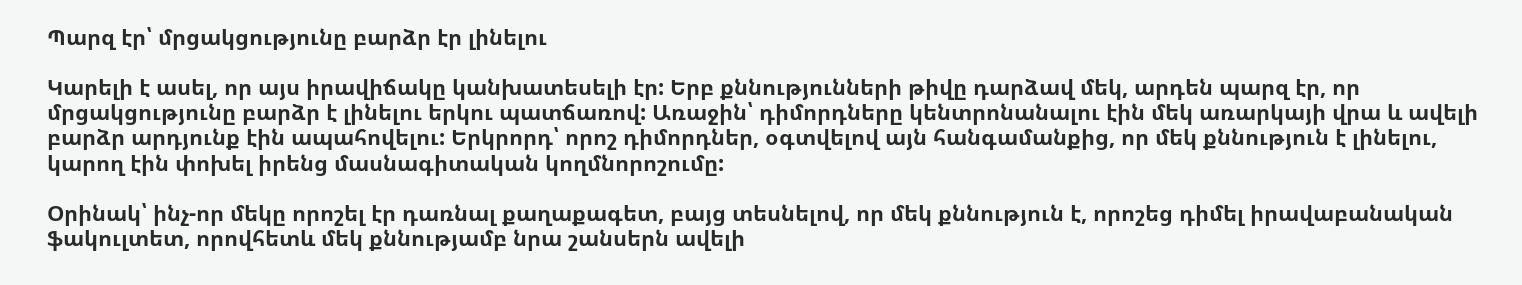Պարզ էր՝ մրցակցությունը բարձր էր լինելու

Կարելի է ասել, որ այս իրավիճակը կանխատեսելի էր: Երբ քննությունների թիվը դարձավ մեկ, արդեն պարզ էր, որ մրցակցությունը բարձր է լինելու երկու պատճառով: Առաջին՝ դիմորդները կենտրոնանալու էին մեկ առարկայի վրա և ավելի բարձր արդյունք էին ապահովելու: Երկրորդ՝ որոշ դիմորդներ, օգտվելով այն հանգամանքից, որ մեկ քննություն է լինելու, կարող էին փոխել իրենց մասնագիտական կողմնորոշումը:

Օրինակ՝ ինչ-որ մեկը որոշել էր դառնալ քաղաքագետ, բայց տեսնելով, որ մեկ քննություն է, որոշեց դիմել իրավաբանական ֆակուլտետ, որովհետև մեկ քննությամբ նրա շանսերն ավելի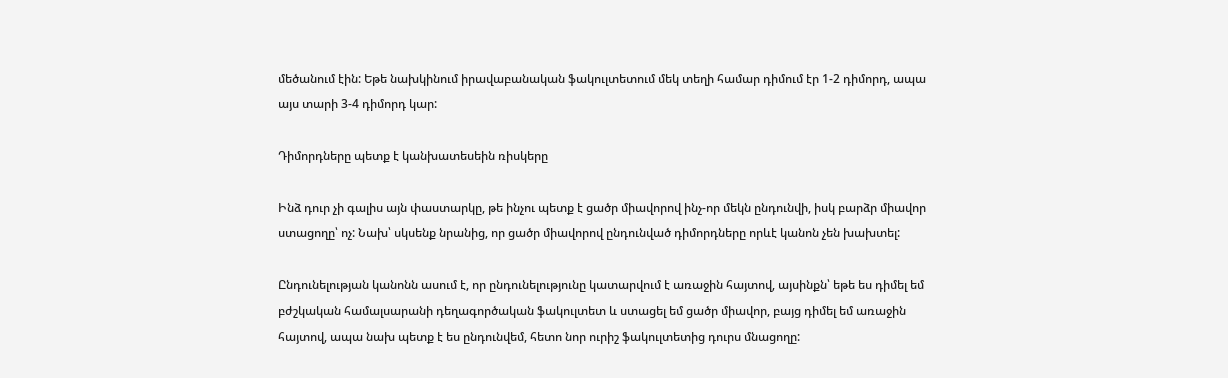մեծանում էին: Եթե նախկինում իրավաբանական ֆակուլտետում մեկ տեղի համար դիմում էր 1-2 դիմորդ, ապա այս տարի 3-4 դիմորդ կար:

Դիմորդները պետք է կանխատեսեին ռիսկերը

Ինձ դուր չի գալիս այն փաստարկը, թե ինչու պետք է ցածր միավորով ինչ-որ մեկն ընդունվի, իսկ բարձր միավոր ստացողը՝ ոչ: Նախ՝ սկսենք նրանից, որ ցածր միավորով ընդունված դիմորդները որևէ կանոն չեն խախտել:

Ընդունելության կանոնն ասում է, որ ընդունելությունը կատարվում է առաջին հայտով, այսինքն՝ եթե ես դիմել եմ բժշկական համալսարանի դեղագործական ֆակուլտետ և ստացել եմ ցածր միավոր, բայց դիմել եմ առաջին հայտով, ապա նախ պետք է ես ընդունվեմ, հետո նոր ուրիշ ֆակուլտետից դուրս մնացողը: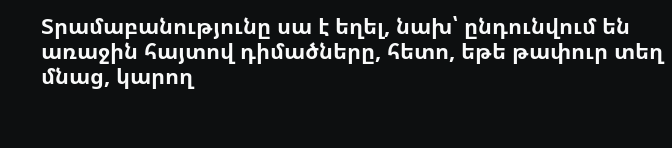Տրամաբանությունը սա է եղել, նախ՝ ընդունվում են առաջին հայտով դիմածները, հետո, եթե թափուր տեղ մնաց, կարող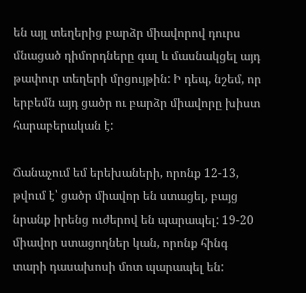են այլ տեղերից բարձր միավորով դուրս մնացած դիմորդները գալ և մասնակցել այդ թափուր տեղերի մրցույթին: Ի դեպ, նշեմ, որ երբեմն այդ ցածր ու բարձր միավորը խիստ հարաբերական է:

Ճանաչում եմ երեխաների, որոնք 12-13, թվում է՝ ցածր միավոր են ստացել, բայց նրանք իրենց ուժերով են պարապել: 19-20 միավոր ստացողներ կան, որոնք հինգ տարի դասախոսի մոտ պարապել են: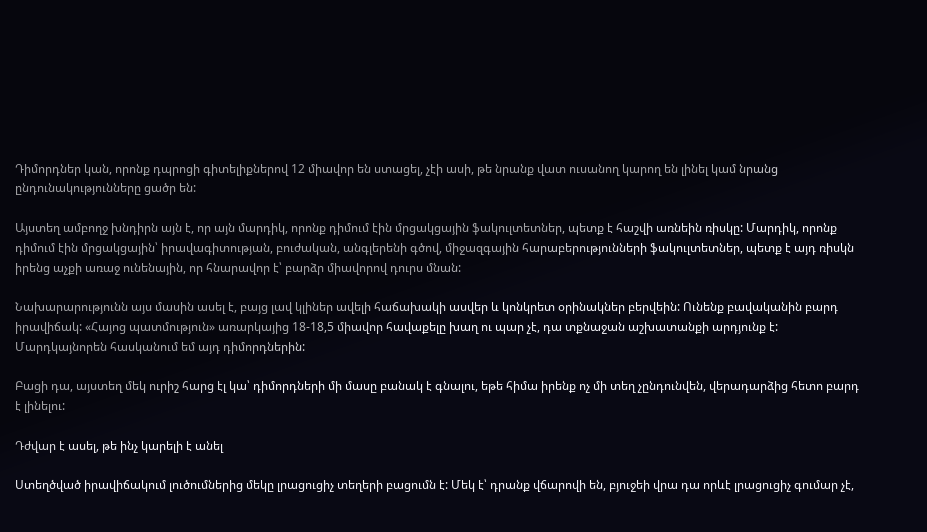Դիմորդներ կան, որոնք դպրոցի գիտելիքներով 12 միավոր են ստացել, չէի ասի, թե նրանք վատ ուսանող կարող են լինել կամ նրանց ընդունակությունները ցածր են:

Այստեղ ամբողջ խնդիրն այն է, որ այն մարդիկ, որոնք դիմում էին մրցակցային ֆակուլտետներ, պետք է հաշվի առնեին ռիսկը: Մարդիկ, որոնք դիմում էին մրցակցային՝ իրավագիտության, բուժական, անգլերենի գծով, միջազգային հարաբերությունների ֆակուլտետներ, պետք է այդ ռիսկն իրենց աչքի առաջ ունենային, որ հնարավոր է՝ բարձր միավորով դուրս մնան:

Նախարարությունն այս մասին ասել է, բայց լավ կլիներ ավելի հաճախակի ասվեր և կոնկրետ օրինակներ բերվեին: Ունենք բավականին բարդ իրավիճակ: «Հայոց պատմություն» առարկայից 18-18,5 միավոր հավաքելը խաղ ու պար չէ, դա տքնաջան աշխատանքի արդյունք է: Մարդկայնորեն հասկանում եմ այդ դիմորդներին:

Բացի դա, այստեղ մեկ ուրիշ հարց էլ կա՝ դիմորդների մի մասը բանակ է գնալու, եթե հիմա իրենք ոչ մի տեղ չընդունվեն, վերադարձից հետո բարդ է լինելու:

Դժվար է ասել, թե ինչ կարելի է անել

Ստեղծված իրավիճակում լուծումներից մեկը լրացուցիչ տեղերի բացումն է: Մեկ է՝ դրանք վճարովի են, բյուջեի վրա դա որևէ լրացուցիչ գումար չէ,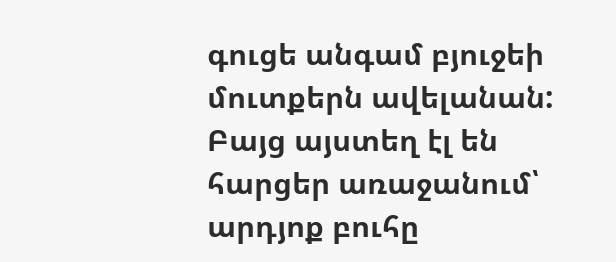գուցե անգամ բյուջեի մուտքերն ավելանան: Բայց այստեղ էլ են հարցեր առաջանում՝ արդյոք բուհը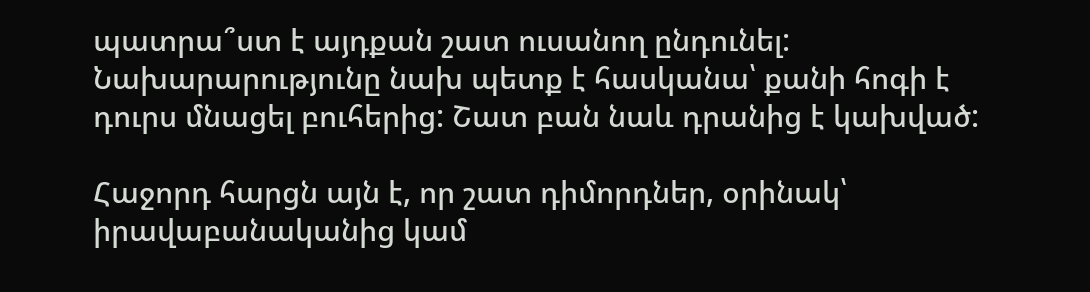պատրա՞ստ է այդքան շատ ուսանող ընդունել: Նախարարությունը նախ պետք է հասկանա՝ քանի հոգի է դուրս մնացել բուհերից: Շատ բան նաև դրանից է կախված:

Հաջորդ հարցն այն է, որ շատ դիմորդներ, օրինակ՝ իրավաբանականից կամ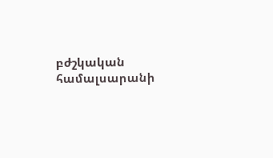բժշկական համալսարանի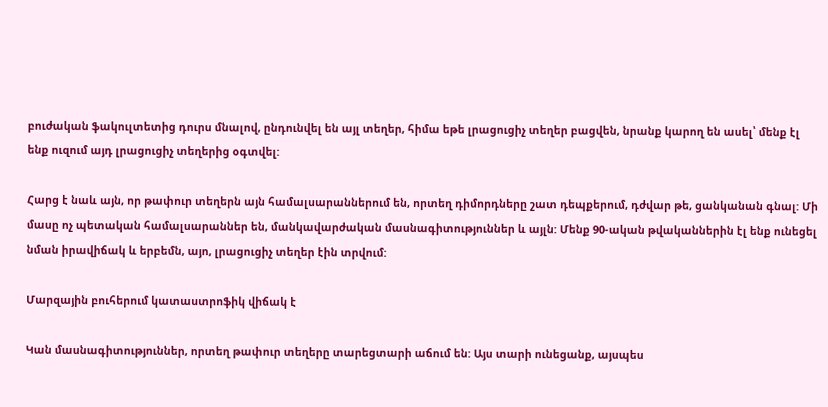բուժական ֆակուլտետից դուրս մնալով, ընդունվել են այլ տեղեր, հիմա եթե լրացուցիչ տեղեր բացվեն, նրանք կարող են ասել՝ մենք էլ ենք ուզում այդ լրացուցիչ տեղերից օգտվել:

Հարց է նաև այն, որ թափուր տեղերն այն համալսարաններում են, որտեղ դիմորդները շատ դեպքերում, դժվար թե, ցանկանան գնալ: Մի մասը ոչ պետական համալսարաններ են, մանկավարժական մասնագիտություններ և այլն: Մենք 90-ական թվականներին էլ ենք ունեցել նման իրավիճակ և երբեմն, այո, լրացուցիչ տեղեր էին տրվում:

Մարզային բուհերում կատաստրոֆիկ վիճակ է

Կան մասնագիտություններ, որտեղ թափուր տեղերը տարեցտարի աճում են: Այս տարի ունեցանք, այսպես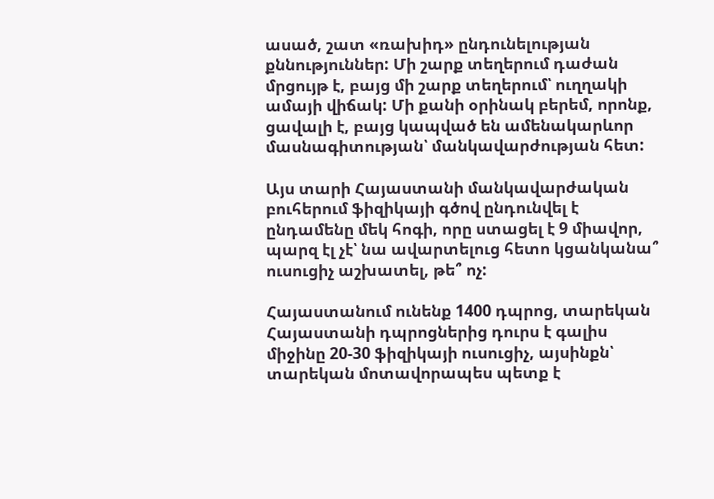ասած, շատ «ռախիդ» ընդունելության քննություններ: Մի շարք տեղերում դաժան մրցույթ է, բայց մի շարք տեղերում՝ ուղղակի ամայի վիճակ: Մի քանի օրինակ բերեմ, որոնք, ցավալի է, բայց կապված են ամենակարևոր մասնագիտության՝ մանկավարժության հետ:

Այս տարի Հայաստանի մանկավարժական բուհերում ֆիզիկայի գծով ընդունվել է ընդամենը մեկ հոգի, որը ստացել է 9 միավոր, պարզ էլ չէ՝ նա ավարտելուց հետո կցանկանա՞ ուսուցիչ աշխատել, թե՞ ոչ:

Հայաստանում ունենք 1400 դպրոց, տարեկան Հայաստանի դպրոցներից դուրս է գալիս միջինը 20-30 ֆիզիկայի ուսուցիչ, այսինքն՝ տարեկան մոտավորապես պետք է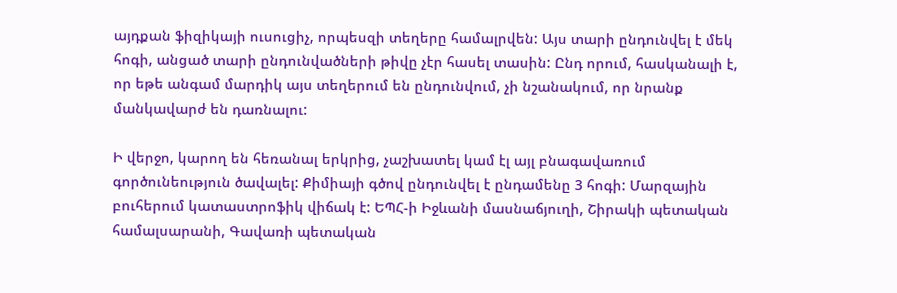այդքան ֆիզիկայի ուսուցիչ, որպեսզի տեղերը համալրվեն: Այս տարի ընդունվել է մեկ հոգի, անցած տարի ընդունվածների թիվը չէր հասել տասին: Ընդ որում, հասկանալի է, որ եթե անգամ մարդիկ այս տեղերում են ընդունվում, չի նշանակում, որ նրանք մանկավարժ են դառնալու:

Ի վերջո, կարող են հեռանալ երկրից, չաշխատել կամ էլ այլ բնագավառում գործունեություն ծավալել: Քիմիայի գծով ընդունվել է ընդամենը 3 հոգի: Մարզային բուհերում կատաստրոֆիկ վիճակ է: ԵՊՀ-ի Իջևանի մասնաճյուղի, Շիրակի պետական համալսարանի, Գավառի պետական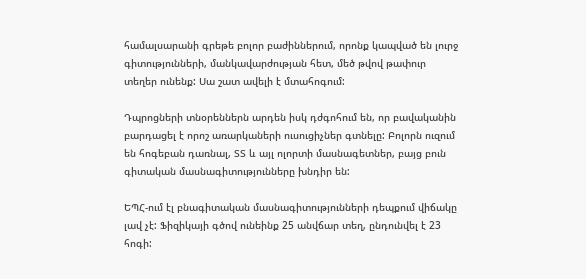համալսարանի գրեթե բոլոր բաժիններում, որոնք կապված են լուրջ գիտությունների, մանկավարժության հետ, մեծ թվով թափուր տեղեր ունենք: Սա շատ ավելի է մտահոգում:

Դպրոցների տնօրեններն արդեն իսկ դժգոհում են, որ բավականին բարդացել է որոշ առարկաների ուսուցիչներ գտնելը: Բոլորն ուզում են հոգեբան դառնալ, ՏՏ և այլ ոլորտի մասնագետներ, բայց բուն գիտական մասնագիտությունները խնդիր են:

ԵՊՀ-ում էլ բնագիտական մասնագիտությունների դեպքում վիճակը լավ չէ: Ֆիզիկայի գծով ունեինք 25 անվճար տեղ, ընդունվել է 23 հոգի: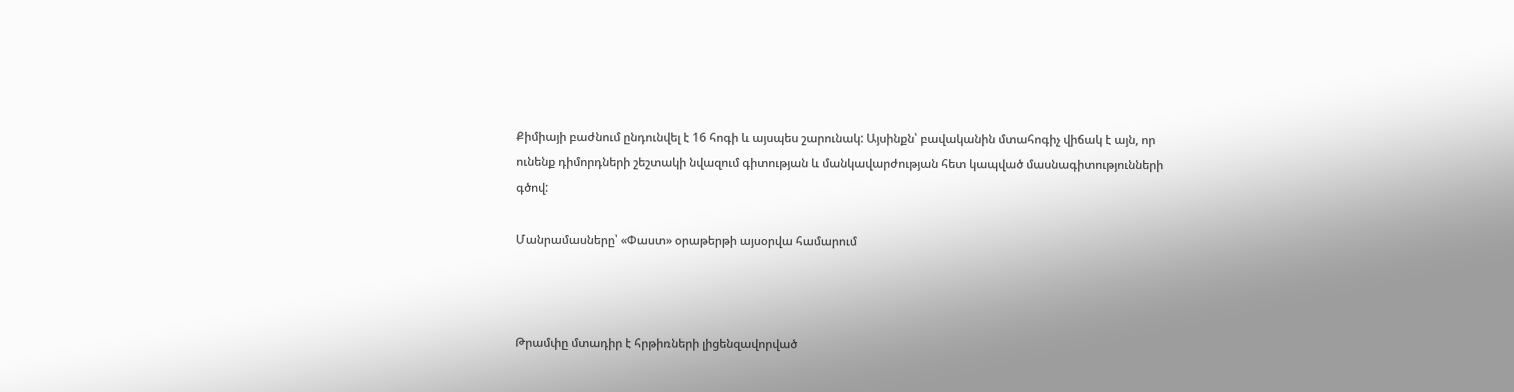Քիմիայի բաժնում ընդունվել է 16 հոգի և այսպես շարունակ: Այսինքն՝ բավականին մտահոգիչ վիճակ է այն, որ ունենք դիմորդների շեշտակի նվազում գիտության և մանկավարժության հետ կապված մասնագիտությունների գծով:

Մանրամասները՝ «Փաստ» օրաթերթի այսօրվա համարում



Թրամփը մտադիր է հրթիռների լիցենզավորված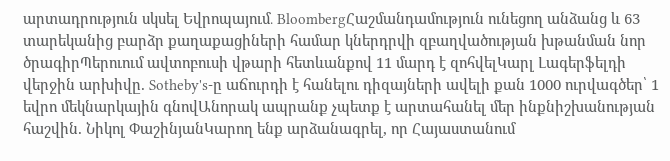արտադրություն սկսել Եվրոպայում․ BloombergՀաշմանդամություն ունեցող անձանց և 63 տարեկանից բարձր քաղաքացիների համար կներդրվի զբաղվածության խթանման նոր ծրագիրՊերուում ավտոբուսի վթարի հետևանքով 11 մարդ է զոհվելԿարլ Լագերֆելդի վերջին արխիվը. Sotheby's-ը աճուրդի է հանելու դիզայների ավելի քան 1000 ուրվագծեր՝ 1 եվրո մեկնարկային գնովԱնորակ ապրանք չպետք է արտահանել մեր ինքնիշխանության հաշվին. Նիկոլ ՓաշինյանԿարող ենք արձանագրել, որ Հայաստանում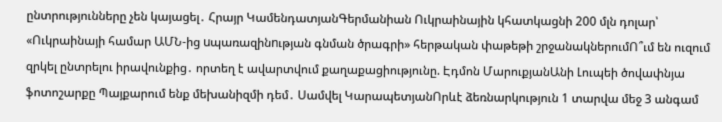ընտրությունները չեն կայացել․ Հրայր ԿամենդատյանԳերմանիան Ուկրաինային կհատկացնի 200 մլն դոլար՝ «Ուկրաինայի համար ԱՄՆ-ից uպառազինnւթյան գնման ծրագրի» հերթական փաթեթի շրջանակներումՈ՞ւմ են ուզում զրկել ընտրելու իրավունքից․ որտեղ է ավարտվում քաղաքացիությունը. Էդմոն ՄարուքյանԱնի Լուպեի ծովափնյա ֆոտոշարքը Պայքարում ենք մեխանիզմի դեմ․ Սամվել ԿարապետյանՈրևէ ձեռնարկություն 1 տարվա մեջ 3 անգամ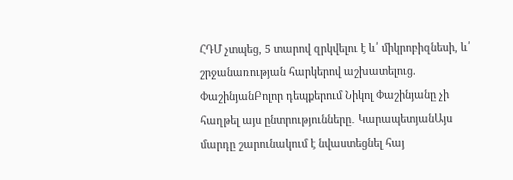ՀԴՄ չտպեց, 5 տարով զրկվելու է և՛ միկրոբիզնեսի, և՛ շրջանառության հարկերով աշխատելուց. ՓաշինյանԲոլոր դեպքերում Նիկոլ Փաշինյանը չի հաղթել այս ընտրությունները․ ԿարապետյանԱյս մարդը շարունակում է նվաստեցնել հայ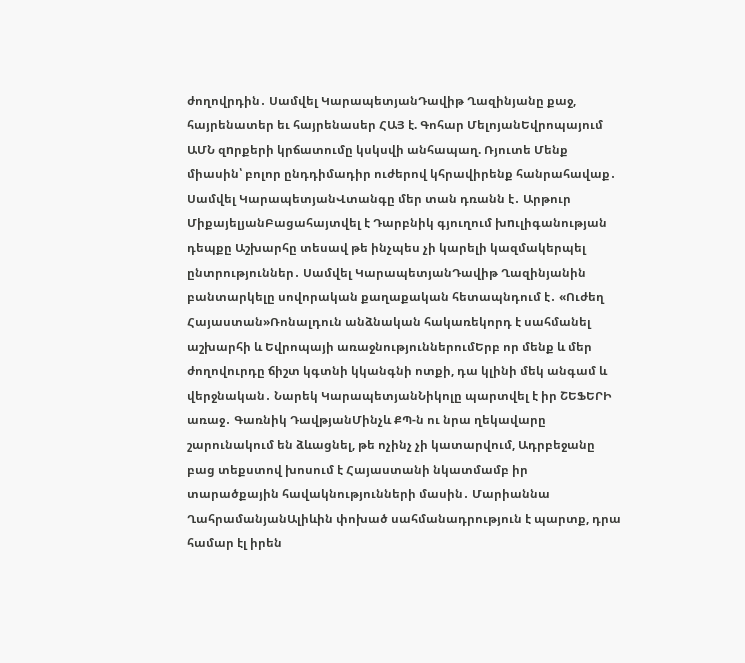ժողովրդին․ Սամվել ԿարապետյանԴավիթ Ղազինյանը քաջ, հայրենատեր եւ հայրենասեր ՀԱՅ է. Գոհար ՄելոյանԵվրոպայում ԱՄՆ զnրքերի կրճատումը կսկսվի անհապաղ. Ռյուտե Մենք միասին՝ բոլոր ընդդիմադիր ուժերով կհրավիրենք հանրահավաք․ Սամվել ԿարապետյանՎտանգը մեր տան դռանն է․ Արթուր ՄիքայելյանԲացահայտվել է Դարբնիկ գյուղում խnւլիգանության դեպքը Աշխարհը տեսավ թե ինչպես չի կարելի կազմակերպել ընտրություններ․ Սամվել ԿարապետյանԴավիթ Ղազինյանին բանտարկելը սովորական քաղաքական հետապնդում է․ «Ուժեղ Հայաստան»Ռոնալդուն անձնական հակառեկորդ է սահմանել աշխարհի և Եվրոպայի առաջնություններումԵրբ որ մենք և մեր ժողովուրդը ճիշտ կգտնի կկանգնի ոտքի, դա կլինի մեկ անգամ և վերջնական․ Նարեկ ԿարապետյանՆիկոլը պարտվել է իր ՇԵՖԵՐԻ առաջ․ Գառնիկ ԴավթյանՄինչև ՔՊ-ն ու նրա ղեկավարը շարունակում են ձևացնել, թե ոչինչ չի կատարվում, Ադրբեջանը բաց տեքստով խոսում է Հայաստանի նկատմամբ իր տարածքային հավակնությունների մասին․ Մարիաննա ՂահրամանյանԱլիևին փոխած սահմանադրություն է պարտք, դրա համար էլ իրեն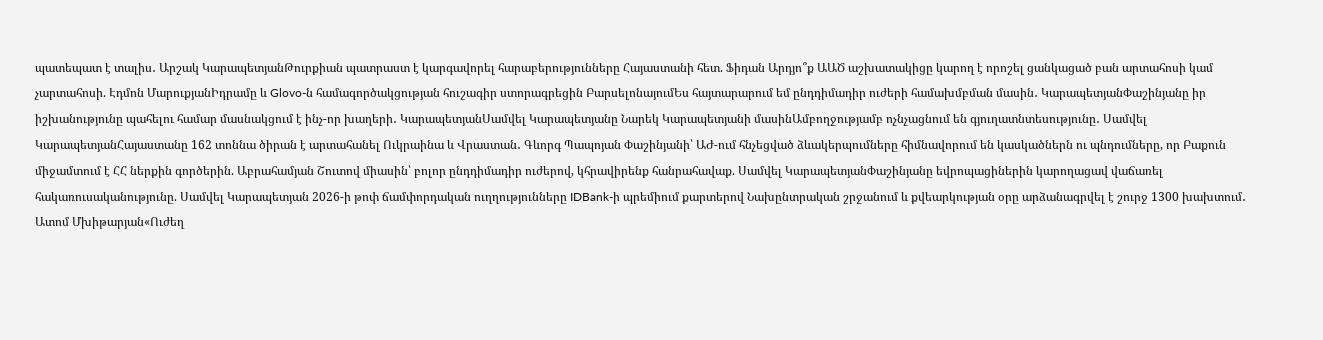պատեպատ է տալիս․ Արշակ ԿարապետյանԹուրքիան պատրաստ է կարգավորել հարաբերությունները Հայաստանի հետ. Ֆիդան Արդյո՞ք ԱԱԾ աշխատակիցը կարող է որոշել ցանկացած բան արտահոսի կամ չարտահոսի. Էդմոն ՄարուքյանԻդրամը և Glovo-ն համագործակցության հուշագիր ստորագրեցին ԲարսելոնայումԵս հայտարարում եմ ընդդիմադիր ուժերի համախմբման մասին․ ԿարապետյանՓաշինյանը իր իշխանությունը պահելու համար մասնակցում է ինչ-որ խաղերի․ ԿարապետյանՍամվել Կարապետյանը Նարեկ Կարապետյանի մասինԱմբողջությամբ ոչնչացնում են գյուղատնտեսությունը․ Սամվել ԿարապետյանՀայաստանը 162 տոննա ծիրան է արտահանել Ուկրաինա և Վրաստան․ Գևորգ Պապոյան Փաշինյանի՝ ԱԺ-ում հնչեցված ձևակերպումները հիմնավորում են կասկածներն ու պնդումները, որ Բաքուն միջամտում է ՀՀ ներքին գործերին. Աբրահամյան Շուտով միասին՝ բոլոր ընդդիմադիր ուժերով, կհրավիրենք հանրահավաք. Սամվել ԿարապետյանՓաշինյանը եվրոպացիներին կարողացավ վաճառել հակառուսականությունը. Սամվել Կարապետյան 2026-ի թոփ ճամփորդական ուղղությունները IDBank-ի պրեմիում քարտերով Նախընտրական շրջանում և քվեարկության օրը արձանագրվել է շուրջ 1300 խախտում․ Ատոմ Մխիթարյան«Ուժեղ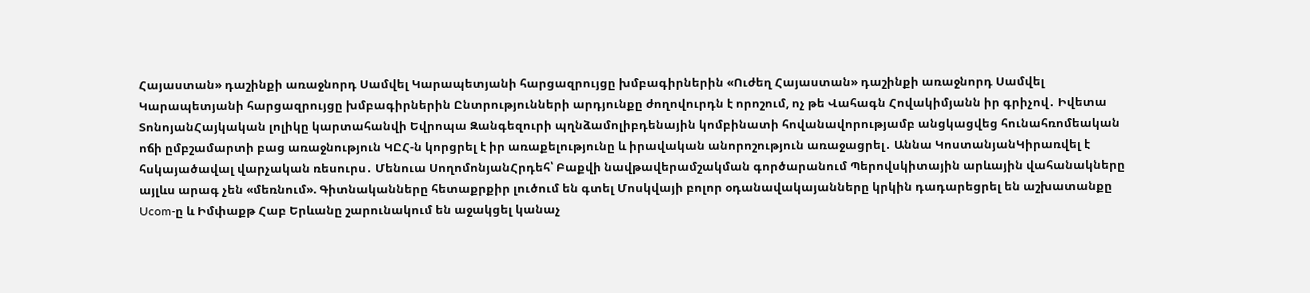Հայաստան» դաշինքի առաջնորդ Սամվել Կարապետյանի հարցազրույցը խմբագիրներին «Ուժեղ Հայաստան» դաշինքի առաջնորդ Սամվել Կարապետյանի հարցազրույցը խմբագիրներին Ընտրությունների արդյունքը ժողովուրդն է որոշում, ոչ թե Վահագն Հովակիմյանն իր գրիչով․ Իվետա ՏոնոյանՀայկական լոլիկը կարտահանվի Եվրոպա Զանգեզուրի պղնձամոլիբդենային կոմբինատի հովանավորությամբ անցկացվեց հունահռոմեական ոճի ըմբշամարտի բաց առաջնություն ԿԸՀ-ն կորցրել է իր առաքելությունը և իրավական անորոշություն առաջացրել․ Աննա ԿոստանյանԿիրառվել է հսկայածավալ վարչական ռեսուրս․ Մենուա ՍողոմոնյանՀրդեհ՝ Բաքվի նավթավերամշակման գործարանում Պերովսկիտային արևային վահանակները այլևս արագ չեն «մեռնում». Գիտնականները հետաքրքիր լուծում են գտել Մոսկվայի բոլոր օդանավակայանները կրկին դադարեցրել են աշխատանքը Ucom-ը և Իմփաքթ Հաբ Երևանը շարունակում են աջակցել կանաչ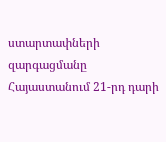ստարտափների զարգացմանը Հայաստանում 21-րդ դարի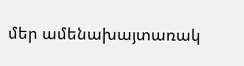մեր ամենախայտառակ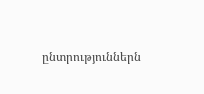ընտրություններն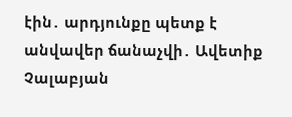էին․ արդյունքը պետք է անվավեր ճանաչվի․ Ավետիք Չալաբյան